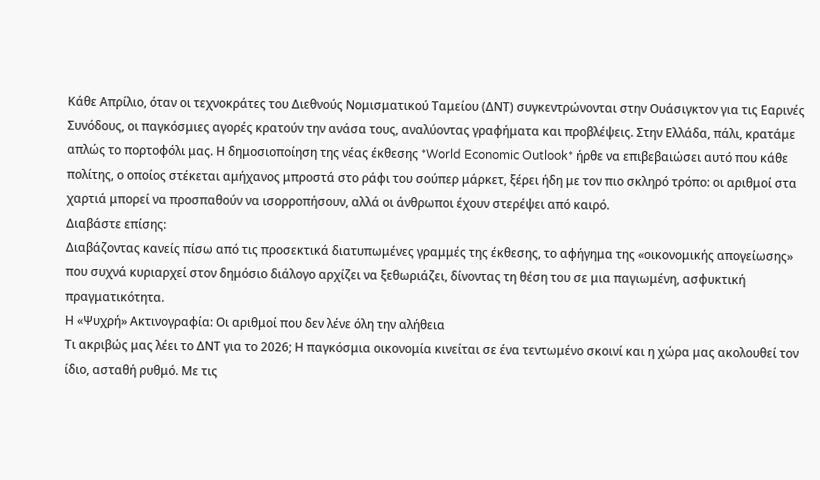Κάθε Απρίλιο, όταν οι τεχνοκράτες του Διεθνούς Νομισματικού Ταμείου (ΔΝΤ) συγκεντρώνονται στην Ουάσιγκτον για τις Εαρινές Συνόδους, οι παγκόσμιες αγορές κρατούν την ανάσα τους, αναλύοντας γραφήματα και προβλέψεις. Στην Ελλάδα, πάλι, κρατάμε απλώς το πορτοφόλι μας. Η δημοσιοποίηση της νέας έκθεσης *World Economic Outlook* ήρθε να επιβεβαιώσει αυτό που κάθε πολίτης, ο οποίος στέκεται αμήχανος μπροστά στο ράφι του σούπερ μάρκετ, ξέρει ήδη με τον πιο σκληρό τρόπο: οι αριθμοί στα χαρτιά μπορεί να προσπαθούν να ισορροπήσουν, αλλά οι άνθρωποι έχουν στερέψει από καιρό.
Διαβάστε επίσης:
Διαβάζοντας κανείς πίσω από τις προσεκτικά διατυπωμένες γραμμές της έκθεσης, το αφήγημα της «οικονομικής απογείωσης» που συχνά κυριαρχεί στον δημόσιο διάλογο αρχίζει να ξεθωριάζει, δίνοντας τη θέση του σε μια παγιωμένη, ασφυκτική πραγματικότητα.
Η «Ψυχρή» Ακτινογραφία: Οι αριθμοί που δεν λένε όλη την αλήθεια
Τι ακριβώς μας λέει το ΔΝΤ για το 2026; Η παγκόσμια οικονομία κινείται σε ένα τεντωμένο σκοινί και η χώρα μας ακολουθεί τον ίδιο, ασταθή ρυθμό. Με τις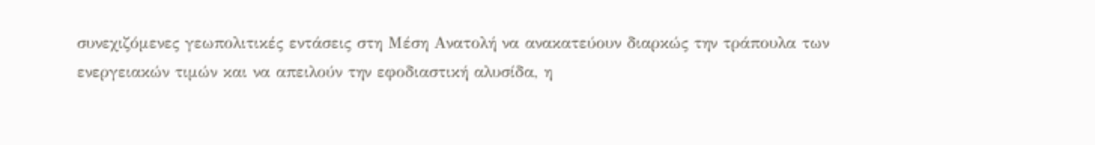συνεχιζόμενες γεωπολιτικές εντάσεις στη Μέση Ανατολή να ανακατεύουν διαρκώς την τράπουλα των ενεργειακών τιμών και να απειλούν την εφοδιαστική αλυσίδα, η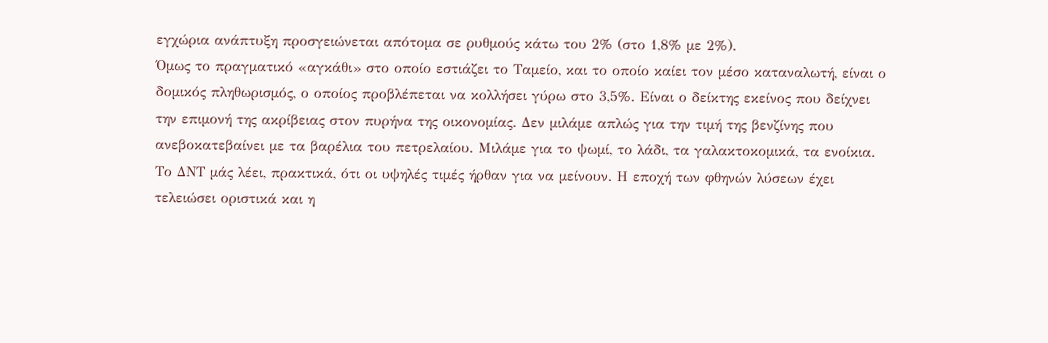εγχώρια ανάπτυξη προσγειώνεται απότομα σε ρυθμούς κάτω του 2% (στο 1,8% με 2%).
Όμως το πραγματικό «αγκάθι» στο οποίο εστιάζει το Ταμείο, και το οποίο καίει τον μέσο καταναλωτή, είναι ο δομικός πληθωρισμός, ο οποίος προβλέπεται να κολλήσει γύρω στο 3,5%. Είναι ο δείκτης εκείνος που δείχνει την επιμονή της ακρίβειας στον πυρήνα της οικονομίας. Δεν μιλάμε απλώς για την τιμή της βενζίνης που ανεβοκατεβαίνει με τα βαρέλια του πετρελαίου. Μιλάμε για το ψωμί, το λάδι, τα γαλακτοκομικά, τα ενοίκια. Το ΔΝΤ μάς λέει, πρακτικά, ότι οι υψηλές τιμές ήρθαν για να μείνουν. Η εποχή των φθηνών λύσεων έχει τελειώσει οριστικά και η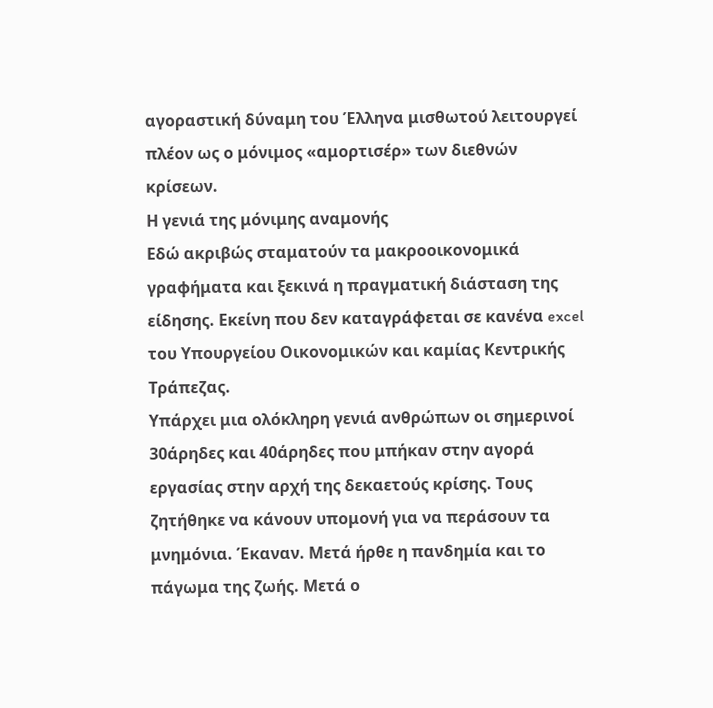αγοραστική δύναμη του Έλληνα μισθωτού λειτουργεί πλέον ως ο μόνιμος «αμορτισέρ» των διεθνών κρίσεων.
Η γενιά της μόνιμης αναμονής
Εδώ ακριβώς σταματούν τα μακροοικονομικά γραφήματα και ξεκινά η πραγματική διάσταση της είδησης. Εκείνη που δεν καταγράφεται σε κανένα excel του Υπουργείου Οικονομικών και καμίας Κεντρικής Τράπεζας.
Υπάρχει μια ολόκληρη γενιά ανθρώπων οι σημερινοί 30άρηδες και 40άρηδες που μπήκαν στην αγορά εργασίας στην αρχή της δεκαετούς κρίσης. Τους ζητήθηκε να κάνουν υπομονή για να περάσουν τα μνημόνια. Έκαναν. Μετά ήρθε η πανδημία και το πάγωμα της ζωής. Μετά ο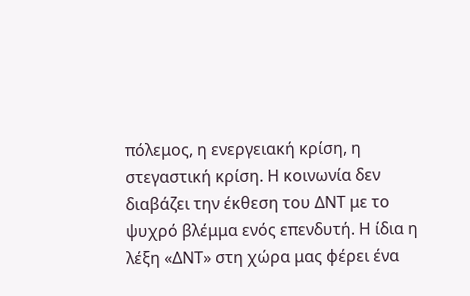πόλεμος, η ενεργειακή κρίση, η στεγαστική κρίση. Η κοινωνία δεν διαβάζει την έκθεση του ΔΝΤ με το ψυχρό βλέμμα ενός επενδυτή. Η ίδια η λέξη «ΔΝΤ» στη χώρα μας φέρει ένα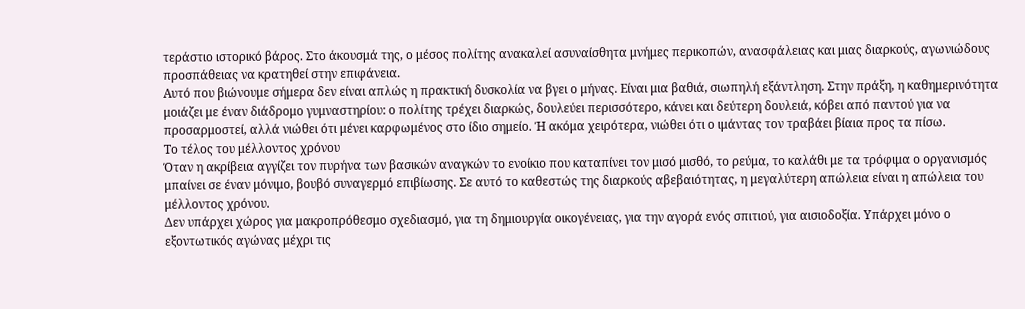τεράστιο ιστορικό βάρος. Στο άκουσμά της, ο μέσος πολίτης ανακαλεί ασυναίσθητα μνήμες περικοπών, ανασφάλειας και μιας διαρκούς, αγωνιώδους προσπάθειας να κρατηθεί στην επιφάνεια.
Αυτό που βιώνουμε σήμερα δεν είναι απλώς η πρακτική δυσκολία να βγει ο μήνας. Είναι μια βαθιά, σιωπηλή εξάντληση. Στην πράξη, η καθημερινότητα μοιάζει με έναν διάδρομο γυμναστηρίου: ο πολίτης τρέχει διαρκώς, δουλεύει περισσότερο, κάνει και δεύτερη δουλειά, κόβει από παντού για να προσαρμοστεί, αλλά νιώθει ότι μένει καρφωμένος στο ίδιο σημείο. Ή ακόμα χειρότερα, νιώθει ότι ο ιμάντας τον τραβάει βίαια προς τα πίσω.
Το τέλος του μέλλοντος χρόνου
Όταν η ακρίβεια αγγίζει τον πυρήνα των βασικών αναγκών το ενοίκιο που καταπίνει τον μισό μισθό, το ρεύμα, το καλάθι με τα τρόφιμα ο οργανισμός μπαίνει σε έναν μόνιμο, βουβό συναγερμό επιβίωσης. Σε αυτό το καθεστώς της διαρκούς αβεβαιότητας, η μεγαλύτερη απώλεια είναι η απώλεια του μέλλοντος χρόνου.
Δεν υπάρχει χώρος για μακροπρόθεσμο σχεδιασμό, για τη δημιουργία οικογένειας, για την αγορά ενός σπιτιού, για αισιοδοξία. Υπάρχει μόνο ο εξοντωτικός αγώνας μέχρι τις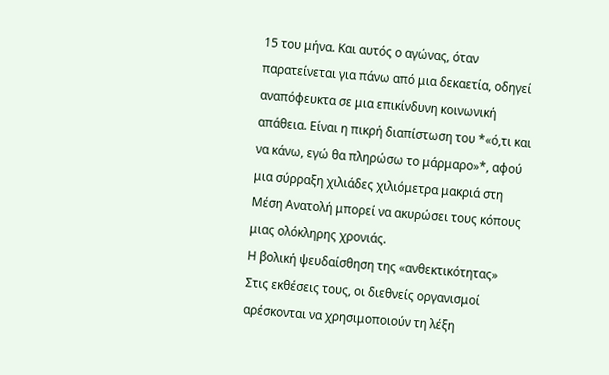15 του μήνα. Και αυτός ο αγώνας, όταν παρατείνεται για πάνω από μια δεκαετία, οδηγεί αναπόφευκτα σε μια επικίνδυνη κοινωνική απάθεια. Είναι η πικρή διαπίστωση του *«ό,τι και να κάνω, εγώ θα πληρώσω το μάρμαρο»*, αφού μια σύρραξη χιλιάδες χιλιόμετρα μακριά στη Μέση Ανατολή μπορεί να ακυρώσει τους κόπους μιας ολόκληρης χρονιάς.
Η βολική ψευδαίσθηση της «ανθεκτικότητας»
Στις εκθέσεις τους, οι διεθνείς οργανισμοί αρέσκονται να χρησιμοποιούν τη λέξη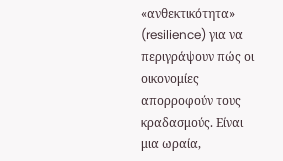«ανθεκτικότητα» (resilience) για να περιγράψουν πώς οι οικονομίες απορροφούν τους κραδασμούς. Είναι μια ωραία,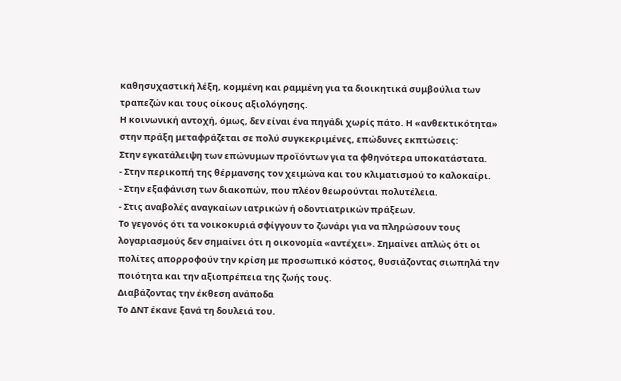καθησυχαστική λέξη, κομμένη και ραμμένη για τα διοικητικά συμβούλια των τραπεζών και τους οίκους αξιολόγησης.
Η κοινωνική αντοχή, όμως, δεν είναι ένα πηγάδι χωρίς πάτο. Η «ανθεκτικότητα» στην πράξη μεταφράζεται σε πολύ συγκεκριμένες, επώδυνες εκπτώσεις:
Στην εγκατάλειψη των επώνυμων προϊόντων για τα φθηνότερα υποκατάστατα.
- Στην περικοπή της θέρμανσης τον χειμώνα και του κλιματισμού το καλοκαίρι.
- Στην εξαφάνιση των διακοπών, που πλέον θεωρούνται πολυτέλεια.
- Στις αναβολές αναγκαίων ιατρικών ή οδοντιατρικών πράξεων.
Το γεγονός ότι τα νοικοκυριά σφίγγουν το ζωνάρι για να πληρώσουν τους λογαριασμούς δεν σημαίνει ότι η οικονομία «αντέχει». Σημαίνει απλώς ότι οι πολίτες απορροφούν την κρίση με προσωπικό κόστος, θυσιάζοντας σιωπηλά την ποιότητα και την αξιοπρέπεια της ζωής τους.
Διαβάζοντας την έκθεση ανάποδα
Το ΔΝΤ έκανε ξανά τη δουλειά του.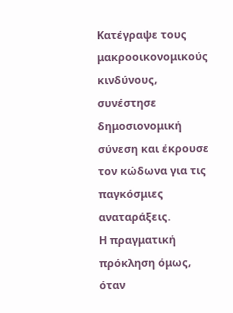Κατέγραψε τους μακροοικονομικούς κινδύνους, συνέστησε δημοσιονομική σύνεση και έκρουσε τον κώδωνα για τις παγκόσμιες αναταράξεις.
Η πραγματική πρόκληση όμως, όταν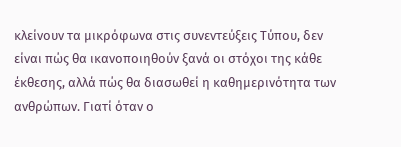κλείνουν τα μικρόφωνα στις συνεντεύξεις Τύπου, δεν είναι πώς θα ικανοποιηθούν ξανά οι στόχοι της κάθε έκθεσης, αλλά πώς θα διασωθεί η καθημερινότητα των ανθρώπων. Γιατί όταν ο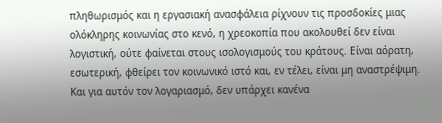πληθωρισμός και η εργασιακή ανασφάλεια ρίχνουν τις προσδοκίες μιας ολόκληρης κοινωνίας στο κενό, η χρεοκοπία που ακολουθεί δεν είναι λογιστική, ούτε φαίνεται στους ισολογισμούς του κράτους. Είναι αόρατη, εσωτερική, φθείρει τον κοινωνικό ιστό και, εν τέλει, είναι μη αναστρέψιμη. Και για αυτόν τον λογαριασμό, δεν υπάρχει κανένα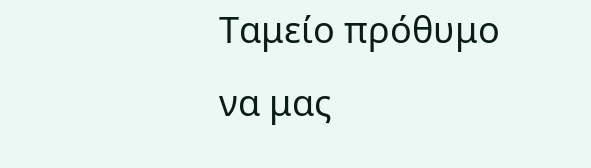Ταμείο πρόθυμο να μας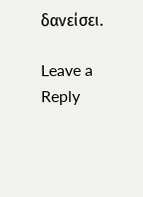δανείσει.

Leave a Reply